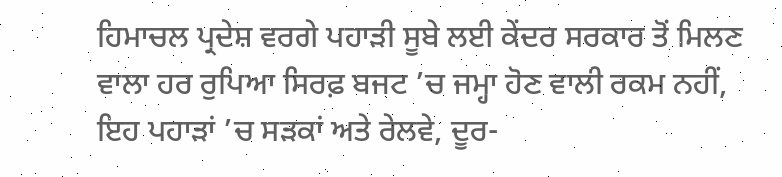ਹਿਮਾਚਲ ਪ੍ਰਦੇਸ਼ ਵਰਗੇ ਪਹਾੜੀ ਸੂਬੇ ਲਈ ਕੇਂਦਰ ਸਰਕਾਰ ਤੋਂ ਮਿਲਣ ਵਾਲਾ ਹਰ ਰੁਪਿਆ ਸਿਰਫ਼ ਬਜਟ ’ਚ ਜਮ੍ਹਾ ਹੋਣ ਵਾਲੀ ਰਕਮ ਨਹੀਂ, ਇਹ ਪਹਾੜਾਂ ’ਚ ਸੜਕਾਂ ਅਤੇ ਰੇਲਵੇ, ਦੂਰ-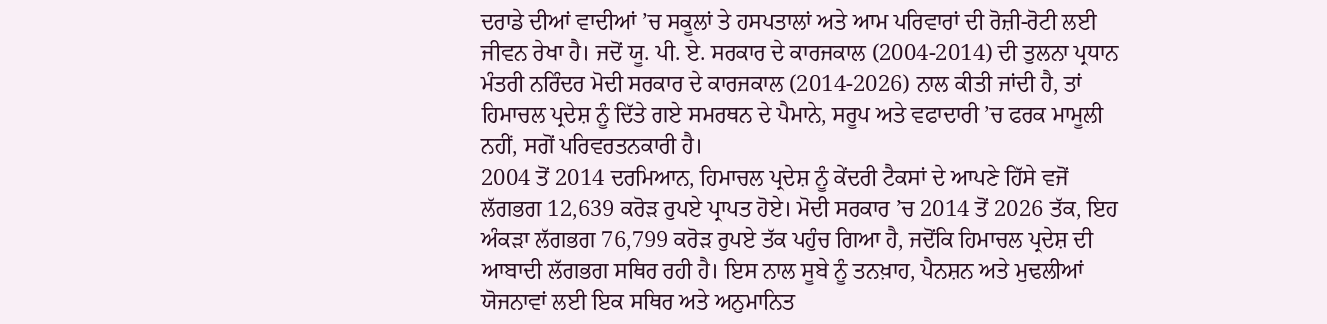ਦਰਾਡੇ ਦੀਆਂ ਵਾਦੀਆਂ ’ਚ ਸਕੂਲਾਂ ਤੇ ਹਸਪਤਾਲਾਂ ਅਤੇ ਆਮ ਪਰਿਵਾਰਾਂ ਦੀ ਰੋਜ਼ੀ-ਰੋਟੀ ਲਈ ਜੀਵਨ ਰੇਖਾ ਹੈ। ਜਦੋਂ ਯੂ. ਪੀ. ਏ. ਸਰਕਾਰ ਦੇ ਕਾਰਜਕਾਲ (2004-2014) ਦੀ ਤੁਲਨਾ ਪ੍ਰਧਾਨ ਮੰਤਰੀ ਨਰਿੰਦਰ ਮੋਦੀ ਸਰਕਾਰ ਦੇ ਕਾਰਜਕਾਲ (2014-2026) ਨਾਲ ਕੀਤੀ ਜਾਂਦੀ ਹੈ, ਤਾਂ ਹਿਮਾਚਲ ਪ੍ਰਦੇਸ਼ ਨੂੰ ਦਿੱਤੇ ਗਏ ਸਮਰਥਨ ਦੇ ਪੈਮਾਨੇ, ਸਰੂਪ ਅਤੇ ਵਫਾਦਾਰੀ ’ਚ ਫਰਕ ਮਾਮੂਲੀ ਨਹੀਂ, ਸਗੋਂ ਪਰਿਵਰਤਨਕਾਰੀ ਹੈ।
2004 ਤੋਂ 2014 ਦਰਮਿਆਨ, ਹਿਮਾਚਲ ਪ੍ਰਦੇਸ਼ ਨੂੰ ਕੇਂਦਰੀ ਟੈਕਸਾਂ ਦੇ ਆਪਣੇ ਹਿੱਸੇ ਵਜੋਂ ਲੱਗਭਗ 12,639 ਕਰੋੜ ਰੁਪਏ ਪ੍ਰਾਪਤ ਹੋਏ। ਮੋਦੀ ਸਰਕਾਰ ’ਚ 2014 ਤੋਂ 2026 ਤੱਕ, ਇਹ ਅੰਕੜਾ ਲੱਗਭਗ 76,799 ਕਰੋੜ ਰੁਪਏ ਤੱਕ ਪਹੁੰਚ ਗਿਆ ਹੈ, ਜਦੋਂਕਿ ਹਿਮਾਚਲ ਪ੍ਰਦੇਸ਼ ਦੀ ਆਬਾਦੀ ਲੱਗਭਗ ਸਥਿਰ ਰਹੀ ਹੈ। ਇਸ ਨਾਲ ਸੂਬੇ ਨੂੰ ਤਨਖ਼ਾਹ, ਪੈਨਸ਼ਨ ਅਤੇ ਮੁਢਲੀਆਂ ਯੋਜਨਾਵਾਂ ਲਈ ਇਕ ਸਥਿਰ ਅਤੇ ਅਨੁਮਾਨਿਤ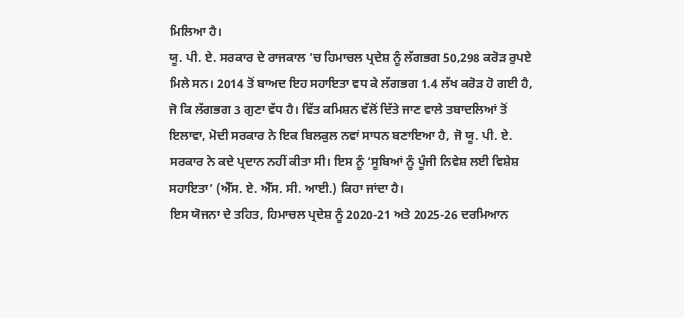ਮਿਲਿਆ ਹੈ।
ਯੂ. ਪੀ. ਏ. ਸਰਕਾਰ ਦੇ ਰਾਜਕਾਲ ’ਚ ਹਿਮਾਚਲ ਪ੍ਰਦੇਸ਼ ਨੂੰ ਲੱਗਭਗ 50,298 ਕਰੋੜ ਰੁਪਏ ਮਿਲੇ ਸਨ। 2014 ਤੋਂ ਬਾਅਦ ਇਹ ਸਹਾਇਤਾ ਵਧ ਕੇ ਲੱਗਭਗ 1.4 ਲੱਖ ਕਰੋੜ ਹੋ ਗਈ ਹੈ, ਜੋ ਕਿ ਲੱਗਭਗ 3 ਗੁਣਾ ਵੱਧ ਹੈ। ਵਿੱਤ ਕਮਿਸ਼ਨ ਵੱਲੋਂ ਦਿੱਤੇ ਜਾਣ ਵਾਲੇ ਤਬਾਦਲਿਆਂ ਤੋਂ ਇਲਾਵਾ, ਮੋਦੀ ਸਰਕਾਰ ਨੇ ਇਕ ਬਿਲਕੁਲ ਨਵਾਂ ਸਾਧਨ ਬਣਾਇਆ ਹੈ, ਜੋ ਯੂ. ਪੀ. ਏ. ਸਰਕਾਰ ਨੇ ਕਦੇ ਪ੍ਰਦਾਨ ਨਹੀਂ ਕੀਤਾ ਸੀ। ਇਸ ਨੂੰ ‘ਸੂਬਿਆਂ ਨੂੰ ਪੂੰਜੀ ਨਿਵੇਸ਼ ਲਈ ਵਿਸ਼ੇਸ਼ ਸਹਾਇਤਾ’ (ਐੱਸ. ਏ. ਐੱਸ. ਸੀ. ਆਈ.) ਕਿਹਾ ਜਾਂਦਾ ਹੈ।
ਇਸ ਯੋਜਨਾ ਦੇ ਤਹਿਤ, ਹਿਮਾਚਲ ਪ੍ਰਦੇਸ਼ ਨੂੰ 2020-21 ਅਤੇ 2025-26 ਦਰਮਿਆਨ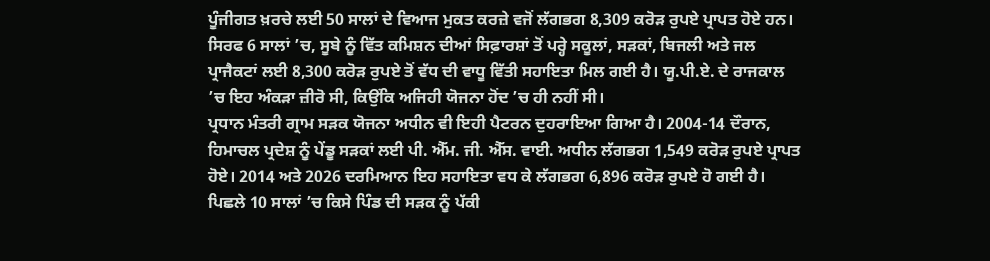ਪੂੰਜੀਗਤ ਖ਼ਰਚੇ ਲਈ 50 ਸਾਲਾਂ ਦੇ ਵਿਆਜ ਮੁਕਤ ਕਰਜ਼ੇ ਵਜੋਂ ਲੱਗਭਗ 8,309 ਕਰੋੜ ਰੁਪਏ ਪ੍ਰਾਪਤ ਹੋਏ ਹਨ। ਸਿਰਫ 6 ਸਾਲਾਂ ’ਚ, ਸੂਬੇ ਨੂੰ ਵਿੱਤ ਕਮਿਸ਼ਨ ਦੀਆਂ ਸਿਫ਼ਾਰਸ਼ਾਂ ਤੋਂ ਪਰ੍ਹੇ ਸਕੂਲਾਂ, ਸੜਕਾਂ, ਬਿਜਲੀ ਅਤੇ ਜਲ ਪ੍ਰਾਜੈਕਟਾਂ ਲਈ 8,300 ਕਰੋੜ ਰੁਪਏ ਤੋਂ ਵੱਧ ਦੀ ਵਾਧੂ ਵਿੱਤੀ ਸਹਾਇਤਾ ਮਿਲ ਗਈ ਹੈ। ਯੂ.ਪੀ.ਏ. ਦੇ ਰਾਜਕਾਲ ’ਚ ਇਹ ਅੰਕੜਾ ਜ਼ੀਰੋ ਸੀ, ਕਿਉਂਕਿ ਅਜਿਹੀ ਯੋਜਨਾ ਹੋਂਦ ’ਚ ਹੀ ਨਹੀਂ ਸੀ।
ਪ੍ਰਧਾਨ ਮੰਤਰੀ ਗ੍ਰਾਮ ਸੜਕ ਯੋਜਨਾ ਅਧੀਨ ਵੀ ਇਹੀ ਪੈਟਰਨ ਦੁਹਰਾਇਆ ਗਿਆ ਹੈ। 2004-14 ਦੌਰਾਨ, ਹਿਮਾਚਲ ਪ੍ਰਦੇਸ਼ ਨੂੰ ਪੇਂਡੂ ਸੜਕਾਂ ਲਈ ਪੀ. ਐੱਮ. ਜੀ. ਐੱਸ. ਵਾਈ. ਅਧੀਨ ਲੱਗਭਗ 1,549 ਕਰੋੜ ਰੁਪਏ ਪ੍ਰਾਪਤ ਹੋਏ। 2014 ਅਤੇ 2026 ਦਰਮਿਆਨ ਇਹ ਸਹਾਇਤਾ ਵਧ ਕੇ ਲੱਗਭਗ 6,896 ਕਰੋੜ ਰੁਪਏ ਹੋ ਗਈ ਹੈ। ਪਿਛਲੇ 10 ਸਾਲਾਂ ’ਚ ਕਿਸੇ ਪਿੰਡ ਦੀ ਸੜਕ ਨੂੰ ਪੱਕੀ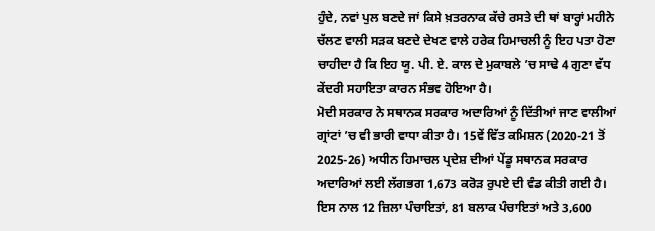ਹੁੰਦੇ, ਨਵਾਂ ਪੁਲ ਬਣਦੇ ਜਾਂ ਕਿਸੇ ਖ਼ਤਰਨਾਕ ਕੱਚੇ ਰਸਤੇ ਦੀ ਥਾਂ ਬਾਰ੍ਹਾਂ ਮਹੀਨੇ ਚੱਲਣ ਵਾਲੀ ਸੜਕ ਬਣਦੇ ਦੇਖਣ ਵਾਲੇ ਹਰੇਕ ਹਿਮਾਚਲੀ ਨੂੰ ਇਹ ਪਤਾ ਹੋਣਾ ਚਾਹੀਦਾ ਹੈ ਕਿ ਇਹ ਯੂ. ਪੀ. ਏ. ਕਾਲ ਦੇ ਮੁਕਾਬਲੇ ’ਚ ਸਾਢੇ 4 ਗੁਣਾ ਵੱਧ ਕੇਂਦਰੀ ਸਹਾਇਤਾ ਕਾਰਨ ਸੰਭਵ ਹੋਇਆ ਹੈ।
ਮੋਦੀ ਸਰਕਾਰ ਨੇ ਸਥਾਨਕ ਸਰਕਾਰ ਅਦਾਰਿਆਂ ਨੂੰ ਦਿੱਤੀਆਂ ਜਾਣ ਵਾਲੀਆਂ ਗ੍ਰਾਂਟਾਂ ’ਚ ਵੀ ਭਾਰੀ ਵਾਧਾ ਕੀਤਾ ਹੈ। 15ਵੇਂ ਵਿੱਤ ਕਮਿਸ਼ਨ (2020-21 ਤੋਂ 2025-26) ਅਧੀਨ ਹਿਮਾਚਲ ਪ੍ਰਦੇਸ਼ ਦੀਆਂ ਪੇਂਡੂ ਸਥਾਨਕ ਸਰਕਾਰ ਅਦਾਰਿਆਂ ਲਈ ਲੱਗਭਗ 1,673 ਕਰੋੜ ਰੁਪਏ ਦੀ ਵੰਡ ਕੀਤੀ ਗਈ ਹੈ। ਇਸ ਨਾਲ 12 ਜ਼ਿਲਾ ਪੰਚਾਇਤਾਂ, 81 ਬਲਾਕ ਪੰਚਾਇਤਾਂ ਅਤੇ 3,600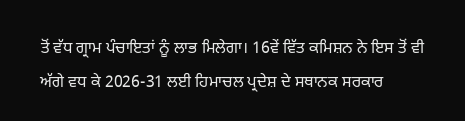ਤੋਂ ਵੱਧ ਗ੍ਰਾਮ ਪੰਚਾਇਤਾਂ ਨੂੰ ਲਾਭ ਮਿਲੇਗਾ। 16ਵੇਂ ਵਿੱਤ ਕਮਿਸ਼ਨ ਨੇ ਇਸ ਤੋਂ ਵੀ ਅੱਗੇ ਵਧ ਕੇ 2026-31 ਲਈ ਹਿਮਾਚਲ ਪ੍ਰਦੇਸ਼ ਦੇ ਸਥਾਨਕ ਸਰਕਾਰ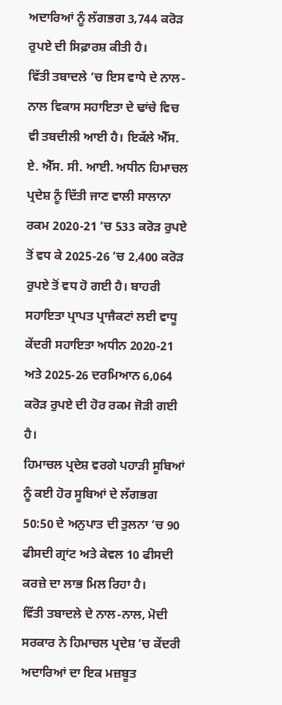ਅਦਾਰਿਆਂ ਨੂੰ ਲੱਗਭਗ 3,744 ਕਰੋੜ ਰੁਪਏ ਦੀ ਸਿਫ਼ਾਰਸ਼ ਕੀਤੀ ਹੈ।
ਵਿੱਤੀ ਤਬਾਦਲੇ ’ਚ ਇਸ ਵਾਧੇ ਦੇ ਨਾਲ-ਨਾਲ ਵਿਕਾਸ ਸਹਾਇਤਾ ਦੇ ਢਾਂਚੇ ਵਿਚ ਵੀ ਤਬਦੀਲੀ ਆਈ ਹੈ। ਇਕੱਲੇ ਐੱਸ. ਏ. ਐੱਸ. ਸੀ. ਆਈ. ਅਧੀਨ ਹਿਮਾਚਲ ਪ੍ਰਦੇਸ਼ ਨੂੰ ਦਿੱਤੀ ਜਾਣ ਵਾਲੀ ਸਾਲਾਨਾ ਰਕਮ 2020-21 ’ਚ 533 ਕਰੋੜ ਰੁਪਏ ਤੋਂ ਵਧ ਕੇ 2025-26 ’ਚ 2,400 ਕਰੋੜ ਰੁਪਏ ਤੋਂ ਵਧ ਹੋ ਗਈ ਹੈ। ਬਾਹਰੀ ਸਹਾਇਤਾ ਪ੍ਰਾਪਤ ਪ੍ਰਾਜੈਕਟਾਂ ਲਈ ਵਾਧੂ ਕੇਂਦਰੀ ਸਹਾਇਤਾ ਅਧੀਨ 2020-21 ਅਤੇ 2025-26 ਦਰਮਿਆਨ 6,064 ਕਰੋੜ ਰੁਪਏ ਦੀ ਹੋਰ ਰਕਮ ਜੋੜੀ ਗਈ ਹੈ।
ਹਿਮਾਚਲ ਪ੍ਰਦੇਸ਼ ਵਰਗੇ ਪਹਾੜੀ ਸੂਬਿਆਂ ਨੂੰ ਕਈ ਹੋਰ ਸੂਬਿਆਂ ਦੇ ਲੱਗਭਗ 50:50 ਦੇ ਅਨੁਪਾਤ ਦੀ ਤੁਲਨਾ ’ਚ 90 ਫੀਸਦੀ ਗ੍ਰਾਂਟ ਅਤੇ ਕੇਵਲ 10 ਫੀਸਦੀ ਕਰਜ਼ੇ ਦਾ ਲਾਭ ਮਿਲ ਰਿਹਾ ਹੈ।
ਵਿੱਤੀ ਤਬਾਦਲੇ ਦੇ ਨਾਲ-ਨਾਲ, ਮੋਦੀ ਸਰਕਾਰ ਨੇ ਹਿਮਾਚਲ ਪ੍ਰਦੇਸ਼ ’ਚ ਕੇਂਦਰੀ ਅਦਾਰਿਆਂ ਦਾ ਇਕ ਮਜ਼ਬੂਤ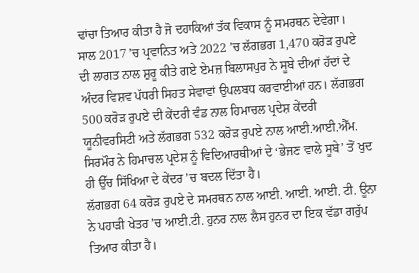ਢਾਂਚਾ ਤਿਆਰ ਕੀਤਾ ਹੈ ਜੋ ਦਹਾਕਿਆਂ ਤੱਕ ਵਿਕਾਸ ਨੂੰ ਸਮਰਥਨ ਦੇਵੇਗਾ।
ਸਾਲ 2017 ’ਚ ਪ੍ਰਵਾਨਿਤ ਅਤੇ 2022 ’ਚ ਲੱਗਭਗ 1,470 ਕਰੋੜ ਰੁਪਏ ਦੀ ਲਾਗਤ ਨਾਲ ਸ਼ੁਰੂ ਕੀਤੇ ਗਏ ਏਮਜ਼ ਬਿਲਾਸਪੁਰ ਨੇ ਸੂਬੇ ਦੀਆਂ ਹੱਦਾਂ ਦੇ ਅੰਦਰ ਵਿਸ਼ਵ ਪੱਧਰੀ ਸਿਹਤ ਸੇਵਾਵਾਂ ਉਪਲਬਧ ਕਰਵਾਈਆਂ ਹਨ। ਲੱਗਭਗ 500 ਕਰੋੜ ਰੁਪਏ ਦੀ ਕੇਂਦਰੀ ਵੰਡ ਨਾਲ ਹਿਮਾਚਲ ਪ੍ਰਦੇਸ਼ ਕੇਂਦਰੀ ਯੂਨੀਵਰਸਿਟੀ ਅਤੇ ਲੱਗਭਗ 532 ਕਰੋੜ ਰੁਪਏ ਨਾਲ ਆਈ.ਆਈ.ਐੱਮ. ਸਿਰਮੌਰ ਨੇ ਹਿਮਾਚਲ ਪ੍ਰਦੇਸ਼ ਨੂੰ ਵਿਦਿਆਰਥੀਆਂ ਦੇ ‘ਭੇਜਣ ਵਾਲੇ ਸੂਬੇ’ ਤੋਂ ਖੁਦ ਹੀ ਉੱਚ ਸਿੱਖਿਆ ਦੇ ਕੇਂਦਰ ’ਚ ਬਦਲ ਦਿੱਤਾ ਹੈ।
ਲੱਗਭਗ 64 ਕਰੋੜ ਰੁਪਏ ਦੇ ਸਮਰਥਨ ਨਾਲ ਆਈ. ਆਈ. ਆਈ. ਟੀ. ਊਨਾ ਨੇ ਪਹਾੜੀ ਖੇਤਰ ’ਚ ਆਈ.ਟੀ. ਹੁਨਰ ਨਾਲ ਲੈਸ ਹੁਨਰ ਦਾ ਇਕ ਵੱਡਾ ਗਰੁੱਪ ਤਿਆਰ ਕੀਤਾ ਹੈ।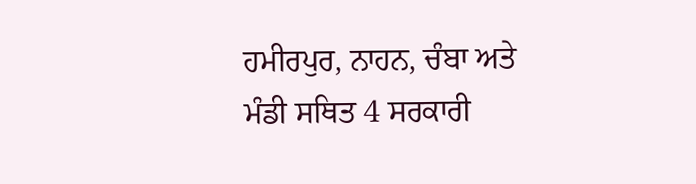ਹਮੀਰਪੁਰ, ਨਾਹਨ, ਚੰਬਾ ਅਤੇ ਮੰਡੀ ਸਥਿਤ 4 ਸਰਕਾਰੀ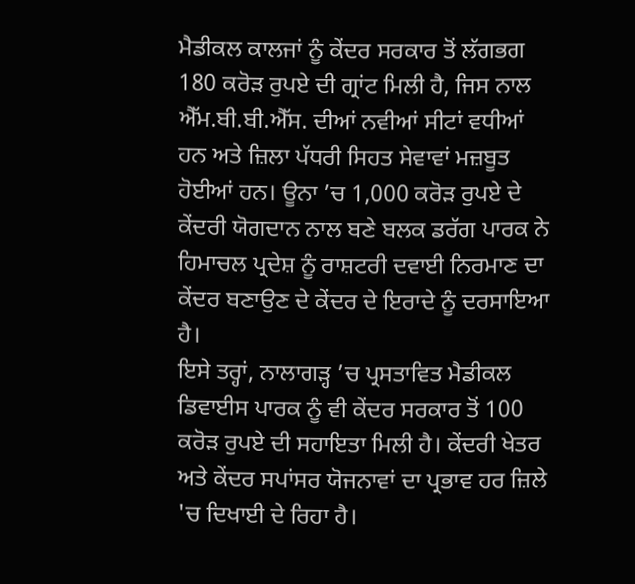ਮੈਡੀਕਲ ਕਾਲਜਾਂ ਨੂੰ ਕੇਂਦਰ ਸਰਕਾਰ ਤੋਂ ਲੱਗਭਗ 180 ਕਰੋੜ ਰੁਪਏ ਦੀ ਗ੍ਰਾਂਟ ਮਿਲੀ ਹੈ, ਜਿਸ ਨਾਲ ਐੱਮ.ਬੀ.ਬੀ.ਐੱਸ. ਦੀਆਂ ਨਵੀਆਂ ਸੀਟਾਂ ਵਧੀਆਂ ਹਨ ਅਤੇ ਜ਼ਿਲਾ ਪੱਧਰੀ ਸਿਹਤ ਸੇਵਾਵਾਂ ਮਜ਼ਬੂਤ ਹੋਈਆਂ ਹਨ। ਊਨਾ ’ਚ 1,000 ਕਰੋੜ ਰੁਪਏ ਦੇ ਕੇਂਦਰੀ ਯੋਗਦਾਨ ਨਾਲ ਬਣੇ ਬਲਕ ਡਰੱਗ ਪਾਰਕ ਨੇ ਹਿਮਾਚਲ ਪ੍ਰਦੇਸ਼ ਨੂੰ ਰਾਸ਼ਟਰੀ ਦਵਾਈ ਨਿਰਮਾਣ ਦਾ ਕੇਂਦਰ ਬਣਾਉਣ ਦੇ ਕੇਂਦਰ ਦੇ ਇਰਾਦੇ ਨੂੰ ਦਰਸਾਇਆ ਹੈ।
ਇਸੇ ਤਰ੍ਹਾਂ, ਨਾਲਾਗੜ੍ਹ ’ਚ ਪ੍ਰਸਤਾਵਿਤ ਮੈਡੀਕਲ ਡਿਵਾਈਸ ਪਾਰਕ ਨੂੰ ਵੀ ਕੇਂਦਰ ਸਰਕਾਰ ਤੋਂ 100 ਕਰੋੜ ਰੁਪਏ ਦੀ ਸਹਾਇਤਾ ਮਿਲੀ ਹੈ। ਕੇਂਦਰੀ ਖੇਤਰ ਅਤੇ ਕੇਂਦਰ ਸਪਾਂਸਰ ਯੋਜਨਾਵਾਂ ਦਾ ਪ੍ਰਭਾਵ ਹਰ ਜ਼ਿਲੇ 'ਚ ਦਿਖਾਈ ਦੇ ਰਿਹਾ ਹੈ।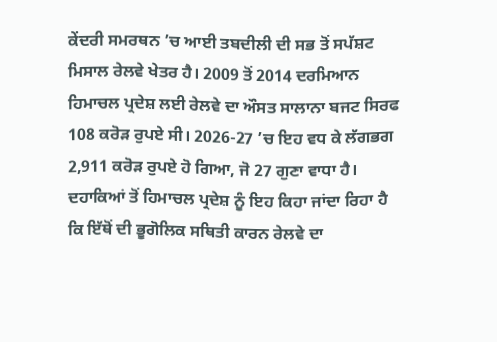ਕੇਂਦਰੀ ਸਮਰਥਨ ’ਚ ਆਈ ਤਬਦੀਲੀ ਦੀ ਸਭ ਤੋਂ ਸਪੱਸ਼ਟ ਮਿਸਾਲ ਰੇਲਵੇ ਖੇਤਰ ਹੈ। 2009 ਤੋਂ 2014 ਦਰਮਿਆਨ ਹਿਮਾਚਲ ਪ੍ਰਦੇਸ਼ ਲਈ ਰੇਲਵੇ ਦਾ ਔਸਤ ਸਾਲਾਨਾ ਬਜਟ ਸਿਰਫ 108 ਕਰੋੜ ਰੁਪਏ ਸੀ। 2026-27 ’ਚ ਇਹ ਵਧ ਕੇ ਲੱਗਭਗ 2,911 ਕਰੋੜ ਰੁਪਏ ਹੋ ਗਿਆ, ਜੋ 27 ਗੁਣਾ ਵਾਧਾ ਹੈ। ਦਹਾਕਿਆਂ ਤੋਂ ਹਿਮਾਚਲ ਪ੍ਰਦੇਸ਼ ਨੂੰ ਇਹ ਕਿਹਾ ਜਾਂਦਾ ਰਿਹਾ ਹੈ ਕਿ ਇੱਥੋਂ ਦੀ ਭੂਗੋਲਿਕ ਸਥਿਤੀ ਕਾਰਨ ਰੇਲਵੇ ਦਾ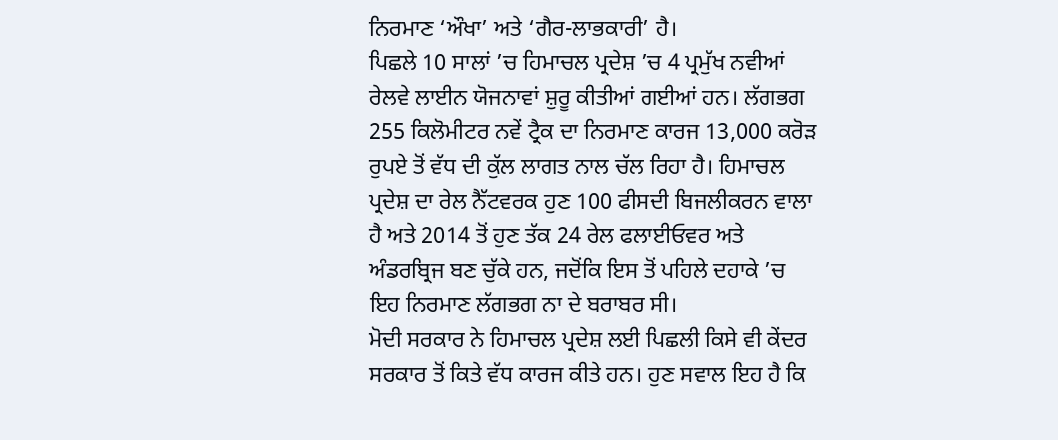ਨਿਰਮਾਣ ‘ਔਖਾ’ ਅਤੇ ‘ਗੈਰ-ਲਾਭਕਾਰੀ’ ਹੈ।
ਪਿਛਲੇ 10 ਸਾਲਾਂ ’ਚ ਹਿਮਾਚਲ ਪ੍ਰਦੇਸ਼ ’ਚ 4 ਪ੍ਰਮੁੱਖ ਨਵੀਆਂ ਰੇਲਵੇ ਲਾਈਨ ਯੋਜਨਾਵਾਂ ਸ਼ੁਰੂ ਕੀਤੀਆਂ ਗਈਆਂ ਹਨ। ਲੱਗਭਗ 255 ਕਿਲੋਮੀਟਰ ਨਵੇਂ ਟ੍ਰੈਕ ਦਾ ਨਿਰਮਾਣ ਕਾਰਜ 13,000 ਕਰੋੜ ਰੁਪਏ ਤੋਂ ਵੱਧ ਦੀ ਕੁੱਲ ਲਾਗਤ ਨਾਲ ਚੱਲ ਰਿਹਾ ਹੈ। ਹਿਮਾਚਲ ਪ੍ਰਦੇਸ਼ ਦਾ ਰੇਲ ਨੈੱਟਵਰਕ ਹੁਣ 100 ਫੀਸਦੀ ਬਿਜਲੀਕਰਨ ਵਾਲਾ ਹੈ ਅਤੇ 2014 ਤੋਂ ਹੁਣ ਤੱਕ 24 ਰੇਲ ਫਲਾਈਓਵਰ ਅਤੇ ਅੰਡਰਬ੍ਰਿਜ ਬਣ ਚੁੱਕੇ ਹਨ, ਜਦੋਂਕਿ ਇਸ ਤੋਂ ਪਹਿਲੇ ਦਹਾਕੇ ’ਚ ਇਹ ਨਿਰਮਾਣ ਲੱਗਭਗ ਨਾ ਦੇ ਬਰਾਬਰ ਸੀ।
ਮੋਦੀ ਸਰਕਾਰ ਨੇ ਹਿਮਾਚਲ ਪ੍ਰਦੇਸ਼ ਲਈ ਪਿਛਲੀ ਕਿਸੇ ਵੀ ਕੇਂਦਰ ਸਰਕਾਰ ਤੋਂ ਕਿਤੇ ਵੱਧ ਕਾਰਜ ਕੀਤੇ ਹਨ। ਹੁਣ ਸਵਾਲ ਇਹ ਹੈ ਕਿ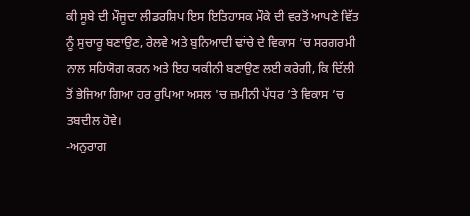ਕੀ ਸੂਬੇ ਦੀ ਮੌਜੂਦਾ ਲੀਡਰਸ਼ਿਪ ਇਸ ਇਤਿਹਾਸਕ ਮੌਕੇ ਦੀ ਵਰਤੋਂ ਆਪਣੇ ਵਿੱਤ ਨੂੰ ਸੁਚਾਰੂ ਬਣਾਉਣ, ਰੇਲਵੇ ਅਤੇ ਬੁਨਿਆਦੀ ਢਾਂਚੇ ਦੇ ਵਿਕਾਸ ’ਚ ਸਰਗਰਮੀ ਨਾਲ ਸਹਿਯੋਗ ਕਰਨ ਅਤੇ ਇਹ ਯਕੀਨੀ ਬਣਾਉਣ ਲਈ ਕਰੇਗੀ, ਕਿ ਦਿੱਲੀ ਤੋਂ ਭੇਜਿਆ ਗਿਆ ਹਰ ਰੁਪਿਆ ਅਸਲ 'ਚ ਜ਼ਮੀਨੀ ਪੱਧਰ ’ਤੇ ਵਿਕਾਸ ’ਚ ਤਬਦੀਲ ਹੋਵੇ।
-ਅਨੁਰਾਗ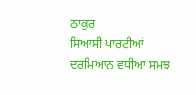ਠਾਕੁਰ
ਸਿਆਸੀ ਪਾਰਟੀਆਂ ਦਰਮਿਆਨ ਵਧੀਆ ਸਮਝ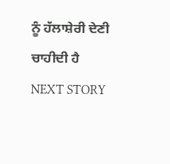ਨੂੰ ਹੱਲਾਸ਼ੇਰੀ ਦੇਣੀ ਚਾਹੀਦੀ ਹੈ
NEXT STORY